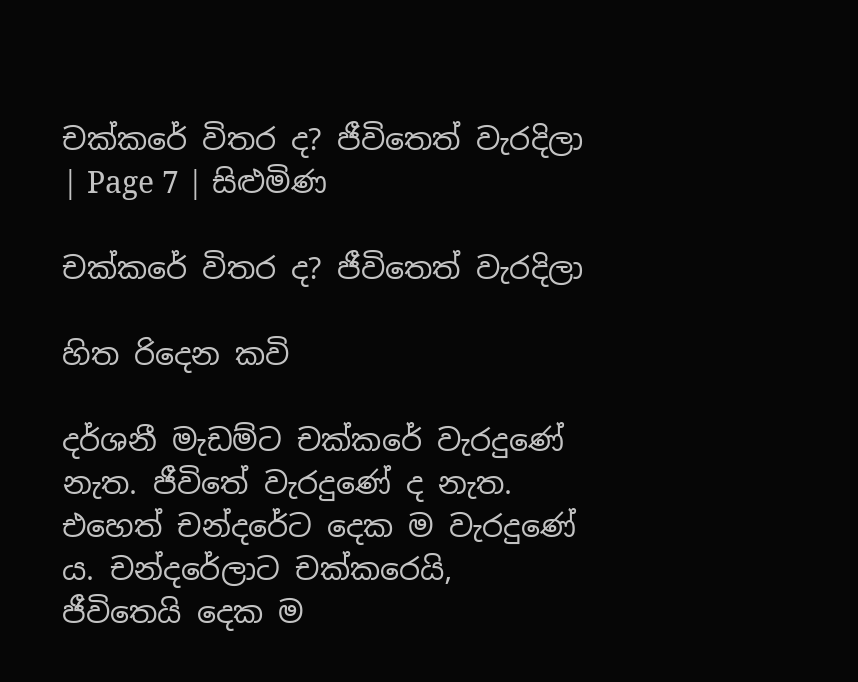චක්කරේ විතර ද? ජීවිතෙත් වැරදිලා | Page 7 | සිළුමිණ

චක්කරේ විතර ද? ජීවිතෙත් වැරදිලා

හිත රිදෙන කවි

දර්ශනී මැඩම්ට චක්කරේ වැරදුණේ නැත. ජීවිතේ වැරදුණේ ද නැත. එහෙත් චන්දරේට දෙක ම වැරදුණේ ය. චන්දරේලාට චක්කරෙයි, ජීවිතෙයි දෙක ම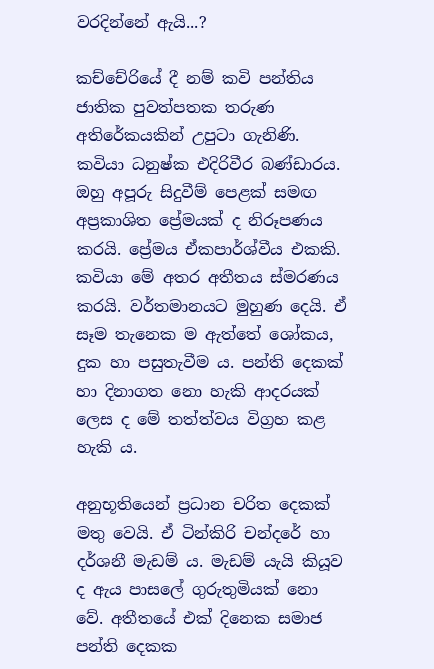වරදින්නේ ඇයි...?

කච්චේරියේ දී නම් කවි පන්තිය ජාතික පුවත්පතක තරුණ අතිරේකයකින් උපුටා ගැනිණි. කවියා ධනුෂ්ක එදිරිවීර බණ්ඩාරය. ඔහු අපූරු සිදුවීම් පෙළක් සමඟ අප්‍රකාශිත ප්‍රේමයක් ද නිරූපණය කරයි. ප්‍රේමය ඒකපාර්ශ්වීය එකකි. කවියා මේ අතර අතීතය ස්මරණය කරයි. වර්තමානයට මුහුණ දෙයි. ඒ සෑම තැනෙක ම ඇත්තේ ශෝකය, දුක හා පසුතැවීම ය. පන්ති දෙකක් හා දිනාගත නො හැකි ආදරයක් ලෙස ද මේ තත්ත්වය විග්‍රහ කළ හැකි ය.

අනුභූතියෙන් ප්‍රධාන චරිත දෙකක් මතු වෙයි. ඒ ටින්කිරි චන්දරේ හා දර්ශනී මැඩම් ය. මැඩම් යැයි කියූව ද ඇය පාසලේ ගුරුතුමියක් නො වේ. අතීතයේ එක් දිනෙක සමාජ පන්ති දෙකක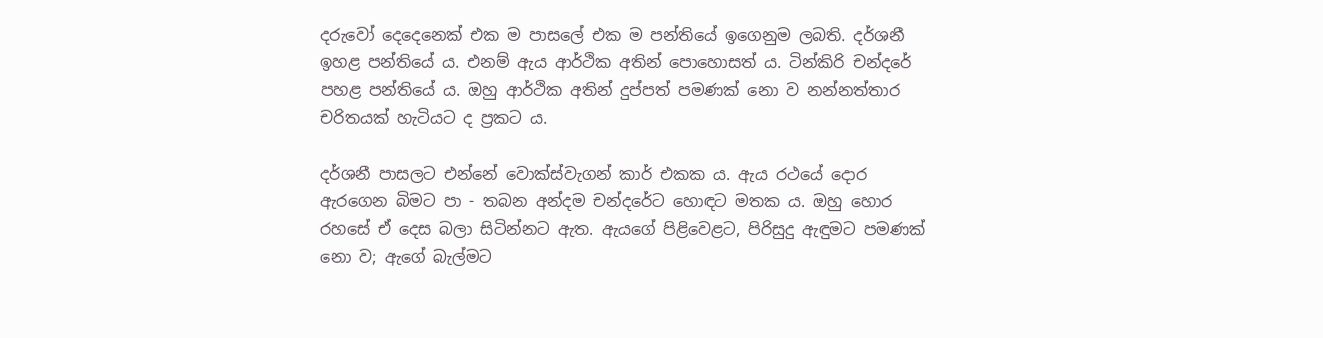දරුවෝ දෙදෙනෙක් එක ම පාසලේ එක ම පන්තියේ ඉගෙනුම ලබති. දර්ශනී ඉහළ පන්තියේ ය. එනම් ඇය ආර්ථික අතින් පොහොසත් ය. ටින්කිරි චන්දරේ පහළ පන්තියේ ය. ඔහු ආර්ථික අතින් දුප්පත් පමණක් නො ව නන්නත්තාර චරිතයක් හැටියට ද ප්‍රකට ය.

දර්ශනී පාසලට එන්නේ වොක්ස්වැගන් කාර් එකක ය. ඇය රථයේ දොර ඇරගෙන බිමට පා - තබන අන්දම චන්දරේට හොඳට මතක ය. ඔහු හොර රහසේ ඒ දෙස බලා සිටින්නට ඇත. ඇයගේ පිළිවෙළට, පිරිසුදු ඇඳුමට පමණක් නො ව; ඇගේ බැල්මට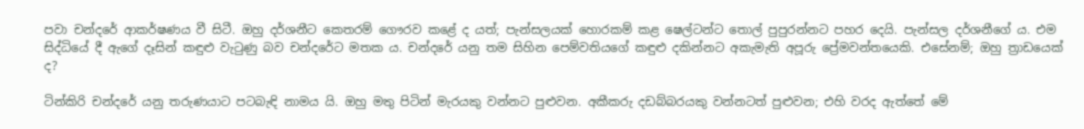පවා චන්දරේ ආකර්ෂණය වී සිටී. ඔහු දර්ශනීට කෙතරම් ගෞරව කළේ ද යත්; පැන්සලයක් හොරකම් කළ ෂෙල්ටන්ට තොල් පුපුරන්නට පහර දෙයි. පැන්සල දර්ශනීගේ ය. එම සිද්ධියේ දී ඇගේ දෑසින් කඳුළු වැටුණු බව චන්දරේට මතක ය. චන්දරේ යනු තම සිහින පෙම්වතියගේ කඳුළු දකින්නට අකැමැති අපූරු ප්‍රේමවන්තයෙකි. එසේනම්; ඔහු ත්‍රාඩයෙක් ද?

ටින්කිරි චන්දරේ යනු තරුණයාට පටබැඳි නාමය යි. ඔහු මතු පිටින් මැරයකු වන්නට පුළුවන. අකීකරු දඩබ්බරයකු වන්නටත් පුළුවන; එහි වරද ඇත්තේ මේ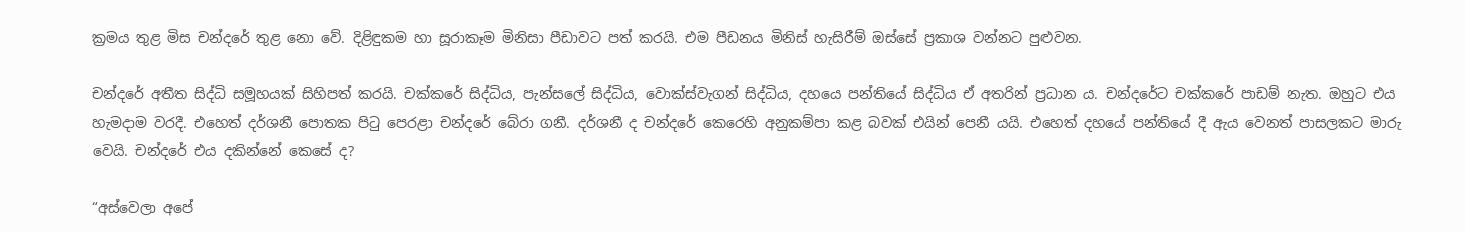ක්‍රමය තුළ මිස චන්දරේ තුළ නො වේ. දිළිඳුකම හා සූරාකෑම මිනිසා පීඩාවට පත් කරයි. එම පීඩනය මිනිස් හැසිරීම් ඔස්සේ ප්‍රකාශ වන්නට පුළුවන.

චන්දරේ අතීත සිද්ධි සමූහයක් සිහිපත් කරයි. චක්කරේ සිද්ධිය, පැන්සලේ සිද්ධිය, වොක්ස්වැගන් සිද්ධිය, දහයෙ පන්තියේ සිද්ධිය ඒ අතරින් ප්‍රධාන ය. චන්දරේට චක්කරේ පාඩම් නැත. ඔහුට එය හැමදාම වරදී. එහෙත් දර්ශනී පොතක පිටු පෙරළා චන්දරේ බේරා ගනී. දර්ශනී ද චන්දරේ කෙරෙහි අනුකම්පා කළ බවක් එයින් පෙනී යයි. එහෙත් දහයේ පන්තියේ දී ඇය වෙනත් පාසලකට මාරු වෙයි. චන්දරේ එය දකින්නේ කෙසේ ද?

“අස්වෙලා අපේ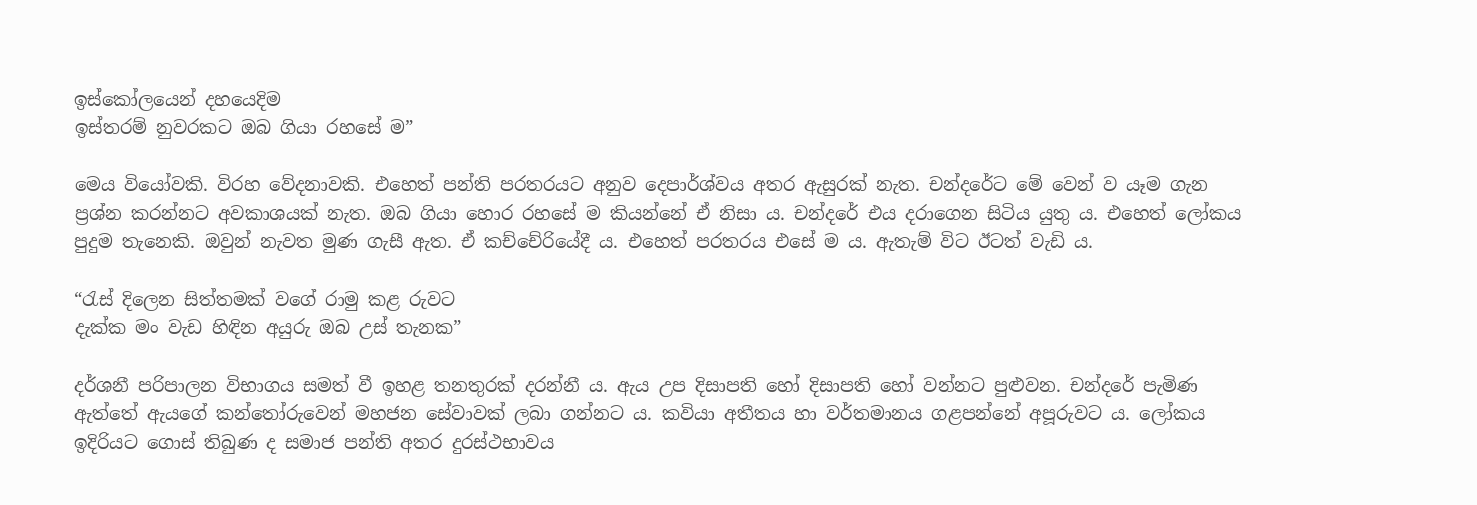ඉස්කෝලයෙන් දහයෙදිම
ඉස්තරම් නුවරකට ඔබ ගියා රහසේ ම”

මෙය වියෝවකි. විරහ වේදනාවකි. එහෙත් පන්ති පරතරයට අනුව දෙපාර්ශ්වය අතර ඇසුරක් නැත. චන්දරේට මේ වෙන් ව යෑම ගැන ප්‍රශ්න කරන්නට අවකාශයක් නැත. ඔබ ගියා හොර රහසේ ම කියන්නේ ඒ නිසා ය. චන්දරේ එය දරාගෙන සිටිය යුතු ය. එහෙත් ලෝකය පුදුම තැනෙකි. ඔවුන් නැවත මුණ ගැසී ඇත. ඒ කච්චේරියේදී ය. එහෙත් පරතරය එසේ ම ය. ඇතැම් විට ඊටත් වැඩි ය.

“රැස් දිලෙන සිත්තමක් වගේ රාමු කළ රුවට
දැක්ක මං වැඩ හිඳින අයුරු ඔබ උස් තැනක”

දර්ශනී පරිපාලන විභාගය සමත් වී ඉහළ තනතුරක් දරන්නී ය. ඇය උප දිසාපති හෝ දිසාපති හෝ වන්නට පුළුවන. චන්දරේ පැමිණ ඇත්තේ ඇයගේ කන්තෝරුවෙන් මහජන සේවාවක් ලබා ගන්නට ය. කවියා අතීතය හා වර්තමානය ගළපන්නේ අපූරුවට ය. ලෝකය ඉදිරියට ගොස් තිබුණ ද සමාජ පන්ති අතර දුරස්ථභාවය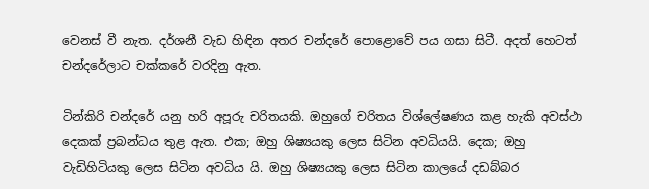වෙනස් වී නැත. දර්ශනී වැඩ හිඳින අතර චන්දරේ පොළොවේ පය ගසා සිටී. අදත් හෙටත් චන්දරේලාට චක්කරේ වරදිනු ඇත.

ටින්කිරි චන්දරේ යනු හරි අපූරු චරිතයකි. ඔහුගේ චරිතය විශ්ලේෂණය කළ හැකි අවස්ථා දෙකක් ප්‍රබන්ධය තුළ ඇත. එක; ඔහු ශිෂ්‍යයකු ලෙස සිටින අවධියයි. දෙක; ඔහු වැඩිහිටියකු ලෙස සිටින අවධිය යි. ඔහු ශිෂ්‍යයකු ලෙස සිටින කාලයේ දඩබ්බර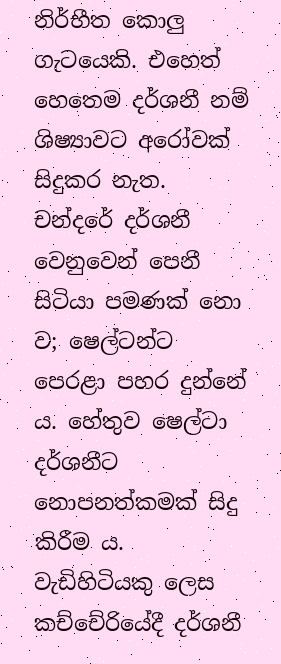නිර්භීත කොලු ගැටයෙකි. එහෙත් හෙතෙම දර්ශනී නම් ශිෂ්‍යාවට අරෝවක් සිදුකර නැත. චන්දරේ දර්ශනී වෙනුවෙන් පෙනී සිටියා පමණක් නො ව; ෂෙල්ටන්ට පෙරළා පහර දුන්නේ ය. හේතුව ෂෙල්ටා දර්ශනීට නොපනත්කමක් සිදු කිරීම ය. වැඩිහිටියකු ලෙස කච්චේරියේදී දර්ශනී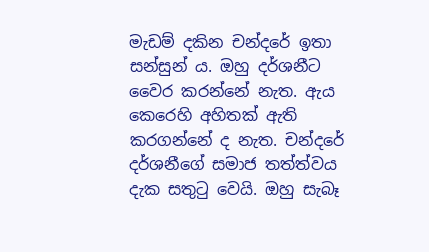මැඩම් දකින චන්දරේ ඉතා සන්සුන් ය. ඔහු දර්ශනීට වෛර කරන්නේ නැත. ඇය කෙරෙහි අහිතක් ඇති කරගන්නේ ද නැත. චන්දරේ දර්ශනීගේ සමාජ තත්ත්වය දැක සතුටු වෙයි. ඔහු සැබෑ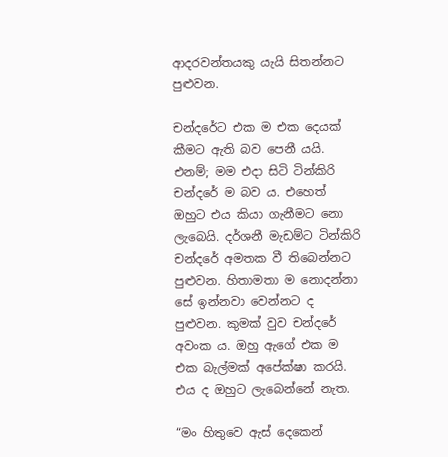ආදරවන්තයකු යැයි සිතන්නට පුළුවන.

චන්දරේට එක ම එක දෙයක් කීමට ඇති බව පෙනී යයි. එනම්; මම එදා සිටි ටින්කිරි චන්දරේ ම බව ය. එහෙත් ඔහුට එය කියා ගැනීමට නො ලැබෙයි. දර්ශනී මැඩම්ට ටින්කිරි චන්දරේ අමතක වී තිබෙන්නට පුළුවන. හිතාමතා ම නොදන්නා සේ ඉන්නවා වෙන්නට ද පුළුවන. කුමක් වුව චන්දරේ අවංක ය. ඔහු ඇගේ එක ම එක බැල්මක් අපේක්ෂා කරයි. එය ද ඔහුට ලැබෙන්නේ නැත.

“මං හිතුවෙ ඇස් දෙකෙන්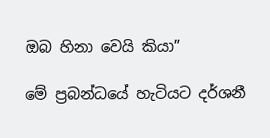ඔබ හිනා වෙයි කියා”

මේ ප්‍රබන්ධයේ හැටියට දර්ශනී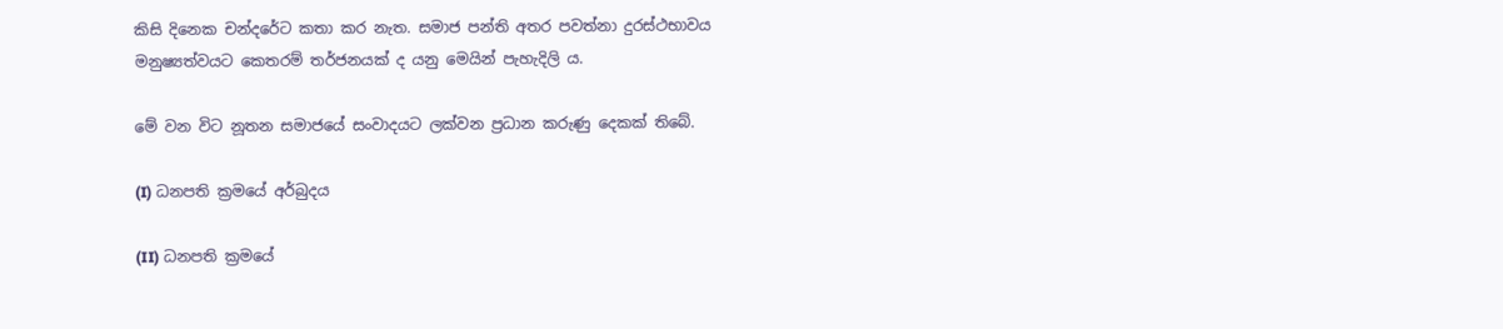කිසි දිනෙක චන්දරේට කතා කර නැත. සමාජ පන්ති අතර පවත්නා දුරස්ථභාවය මනුෂ්‍යත්වයට කෙතරම් තර්ජනයක් ද යනු මෙයින් පැහැදිලි ය.

මේ වන විට නූතන සමාජයේ සංවාදයට ලක්වන ප්‍රධාන කරුණු දෙකක් තිබේ.

(I) ධනපති ක්‍රමයේ අර්බුදය

(II) ධනපති ක්‍රමයේ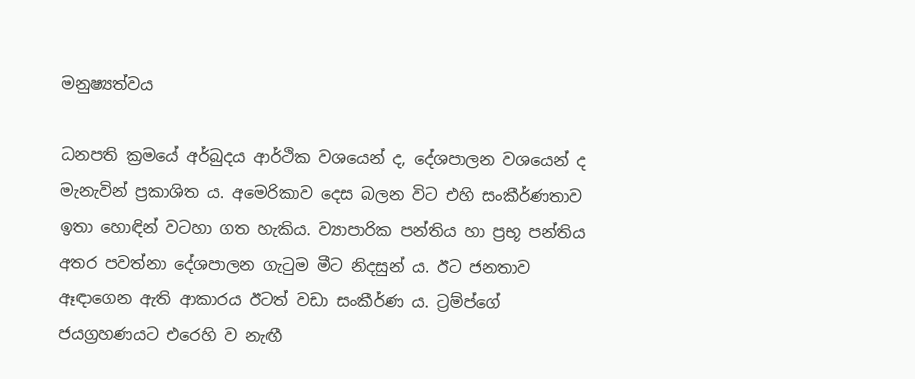මනුෂ්‍යත්වය

ධනපති ක්‍රමයේ අර්බුදය ආර්ථික වශයෙන් ද, දේශපාලන වශයෙන් ද මැනැවින් ප්‍රකාශිත ය. අමෙරිකාව දෙස බලන විට එහි සංකීර්ණතාව ඉතා හොඳින් වටහා ගත හැකිය. ව්‍යාපාරික පන්තිය හා ප්‍රභූ පන්තිය අතර පවත්නා දේශපාලන ගැටුම මීට නිදසුන් ය. ඊට ජනතාව ඈඳාගෙන ඇති ආකාරය ඊටත් වඩා සංකීර්ණ ය. ට්‍රම්ප්ගේ ජයග්‍රහණයට එරෙහි ව නැඟී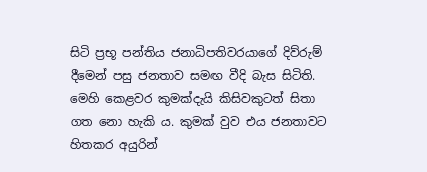සිටි ප්‍රභූ පන්තිය ජනාධිපතිවරයාගේ දිව්රුම් දීමෙන් පසු ජනතාව සමඟ වීදි බැස සිටිති. මෙහි කෙළවර කුමක්දැයි කිසිවකුටත් සිතා ගත නො හැකි ය. කුමක් වුව එය ජනතාවට හිතකර අයුරින්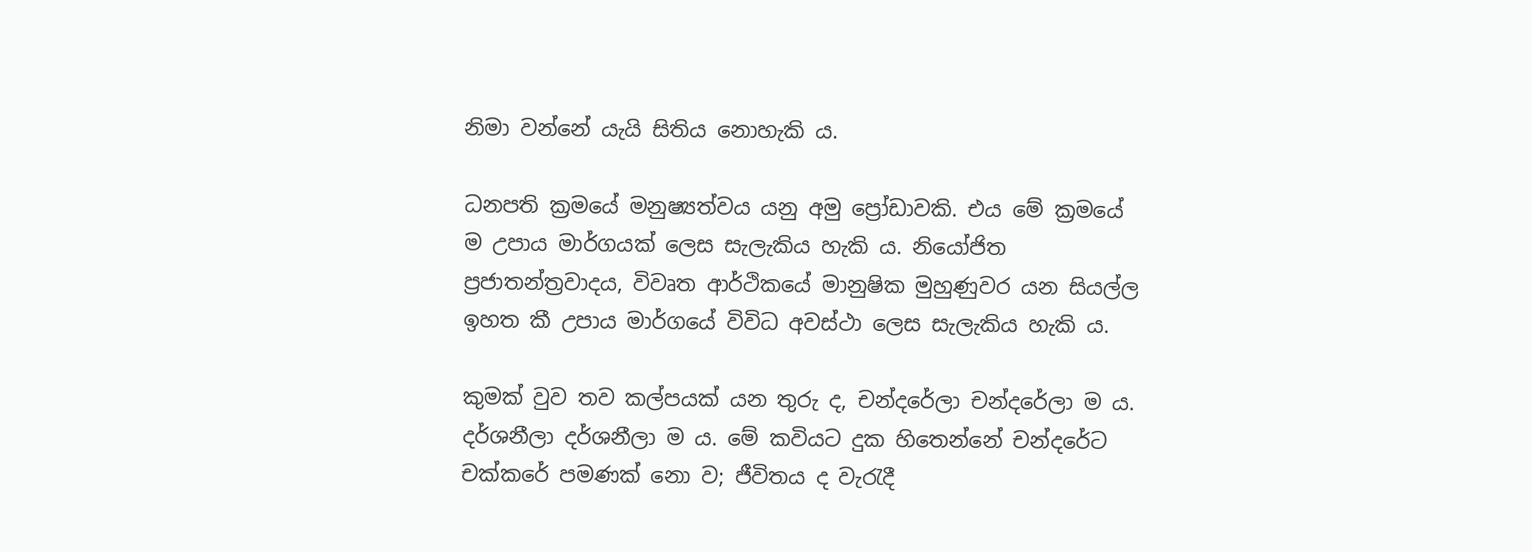නිමා වන්නේ යැයි සිතිය නොහැකි ය.

ධනපති ක්‍රමයේ මනුෂ්‍යත්වය යනු අමු ප්‍රෝඩාවකි. එය මේ ක්‍රමයේ ම උපාය මාර්ගයක් ලෙස සැලැකිය හැකි ය. නියෝජිත ප්‍රජාතන්ත්‍රවාදය, විවෘත ආර්ථිකයේ මානුෂික මුහුණුවර යන සියල්ල ඉහත කී උපාය මාර්ගයේ විවිධ අවස්ථා ලෙස සැලැකිය හැකි ය.

කුමක් වුව තව කල්පයක් යන තුරු ද, චන්දරේලා චන්දරේලා ම ය. දර්ශනීලා දර්ශනීලා ම ය. මේ කවියට දුක හිතෙන්නේ චන්දරේට චක්කරේ පමණක් නො ව; ජීවිතය ද වැරැදී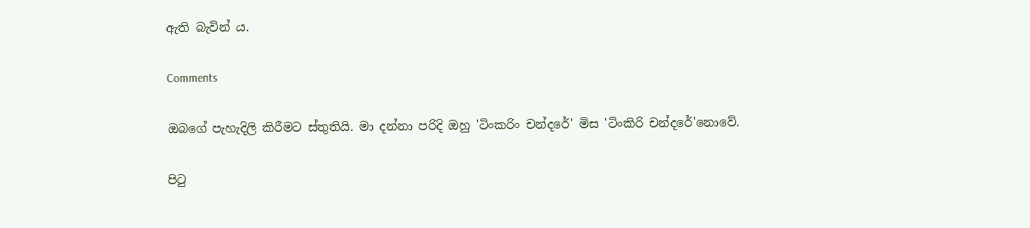ඇති බැවින් ය.

Comments

ඔබගේ පැහැදිලි කිරීමට ස්තුතියි. මා දන්නා පරිදි ඔහු 'ටිංකරිං චන්දරේ' මිස 'ටිංකිරි චන්දරේ'නොවේ.

පිටු